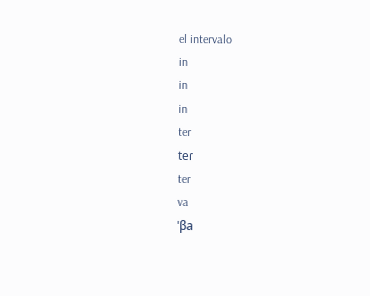el intervalo
in
in
in
ter
teɾ
ter
va
ˈβa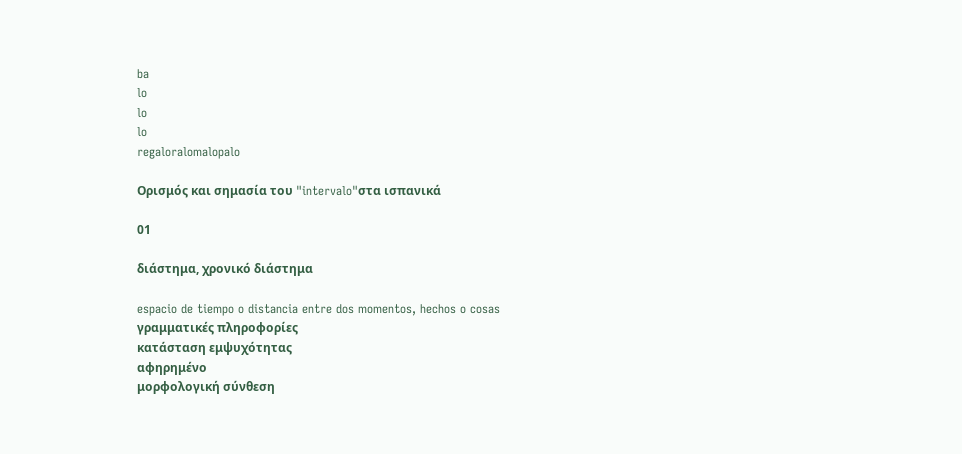ba
lo
lo
lo
regaloralomalopalo

Ορισμός και σημασία του "intervalo"στα ισπανικά

01

διάστημα, χρονικό διάστημα

espacio de tiempo o distancia entre dos momentos, hechos o cosas
γραμματικές πληροφορίες
κατάσταση εμψυχότητας
αφηρημένο
μορφολογική σύνθεση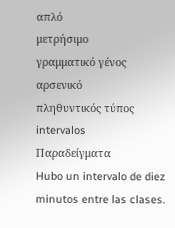απλό
μετρήσιμο
γραμματικό γένος
αρσενικό
πληθυντικός τύπος
intervalos
Παραδείγματα
Hubo un intervalo de diez minutos entre las clases.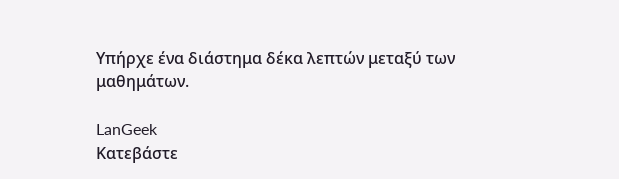Υπήρχε ένα διάστημα δέκα λεπτών μεταξύ των μαθημάτων.

LanGeek
Κατεβάστε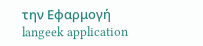την Εφαρμογή
langeek application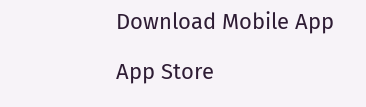Download Mobile App

App Store